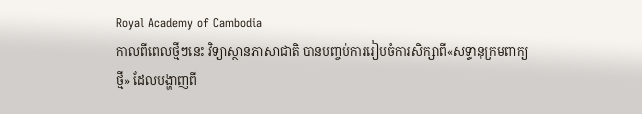Royal Academy of Cambodia
កាលពីពេលថ្មីៗនេះ វិទ្យាស្ថានភាសាជាតិ បានបញ្ចប់ការរៀបចំការសិក្សាពី«សទ្ទានុក្រមពាក្យថ្មី» ដែលបង្ហាញពី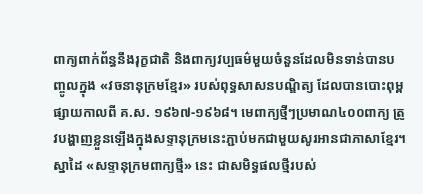ពាក្យពាក់ព័ន្ធនឹងរុក្ខជាតិ និងពាក្យវប្បធម៌មួយចំនួនដែលមិនទាន់បានបញ្ចូលក្នុង «វចនានុក្រមខ្មែរ» របស់ពុទ្ធសាសនបណ្ឌិត្យ ដែលបានបោះពុម្ពផ្សាយកាលពី គ.ស. ១៩៦៧-១៩៦៨។ មេពាក្យថ្មីៗប្រមាណ៤០០ពាក្យ ត្រូវបង្ហាញខ្លួនឡើងក្នុងសទ្ទានុក្រមនេះភ្ជាប់មកជាមួយសូរអានជាភាសាខ្មែរ។ ស្នាដៃ «សទ្ទានុក្រមពាក្យថ្មី» នេះ ជាសមិទ្ធផលថ្មីរបស់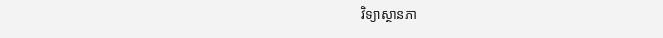វិទ្យាស្ថានភា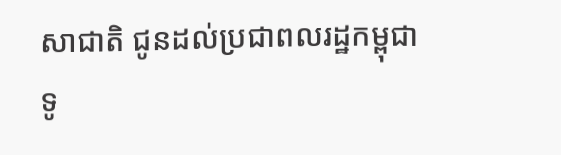សាជាតិ ជូនដល់ប្រជាពលរដ្ឋកម្ពុជាទូ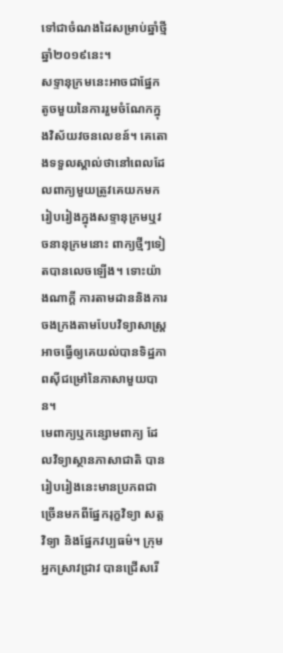ទៅជាចំណងដៃសម្រាប់ឆ្នាំថ្មី ឆ្នាំ២០១៩នេះ។
សទ្ទានុក្រមនេះអាចជាផ្នែកតូចមួយនៃការរួមចំណែកក្នុងវិស័យវចនលេខន៍។ គេតោងទទួលស្គាល់ថានៅពេលដែលពាក្យមួយត្រូវគេយកមករៀបរៀងក្នុងសទ្ទានុក្រមឬវចនានុក្រមនោះ ពាក្យថ្មីៗទៀតបានលេចឡើង។ ទោះយ៉ាងណាក្ដី ការតាមដាននិងការចងក្រងតាមបែបវិទ្យាសាស្ត្រអាចធ្វើឲ្យគេយល់បានទិដ្ឋភាពស៊ីជម្រៅនៃភាសាមួយបាន។
មេពាក្យឬកន្សោមពាក្យ ដែលវិទ្យាស្ថានភាសាជាតិ បានរៀបរៀងនេះមានប្រភពជាច្រើនមកពីផ្នែករុក្ខវិទ្យា សត្តវិទ្យា និងផ្នែកវប្បធម៌។ ក្រុមអ្នកស្រាវជ្រាវ បានជ្រើសរើ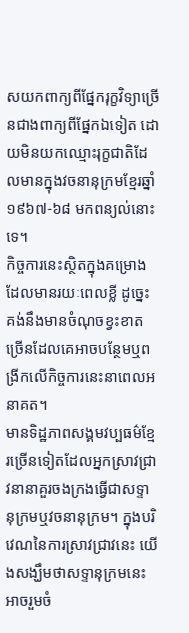សយកពាក្យពីផ្នែករុក្ខវិទ្យាច្រើនជាងពាក្យពីផ្នែកឯទៀត ដោយមិនយកឈ្មោះរុក្ខជាតិដែលមានក្នុងវចនានុក្រមខ្មែរឆ្នាំ១៩៦៧-៦៨ មកពន្យល់នោះទេ។
កិច្ចការនេះស្ថិតក្នុងគម្រោងដែលមានរយៈពេលខ្លី ដូច្នេះ គង់នឹងមានចំណុចខ្វះខាតច្រើនដែលគេអាចបន្ថែមឬពង្រីកលើកិច្ចការនេះនាពេលអនាគត។
មានទិដ្ឋភាពសង្គមវប្បធម៌ខ្មែរច្រើនទៀតដែលអ្នកស្រាវជ្រាវនានាគួរចងក្រងធ្វើជាសទ្ទានុក្រមឬវចនានុក្រម។ ក្នុងបរិវេណនៃការស្រាវជ្រាវនេះ យើងសង្ឃឹមថាសទ្ទានុក្រមនេះអាចរួមចំ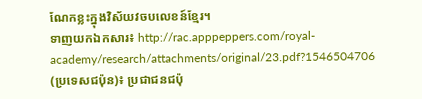ណែកខ្លះក្នុងវិស័យវចបលេខន៍ខ្មែរ។
ទាញយកឯកសារ៖ http://rac.apppeppers.com/royal-academy/research/attachments/original/23.pdf?1546504706
(ប្រទេសជប៉ុន)៖ ប្រជាជនជប៉ុ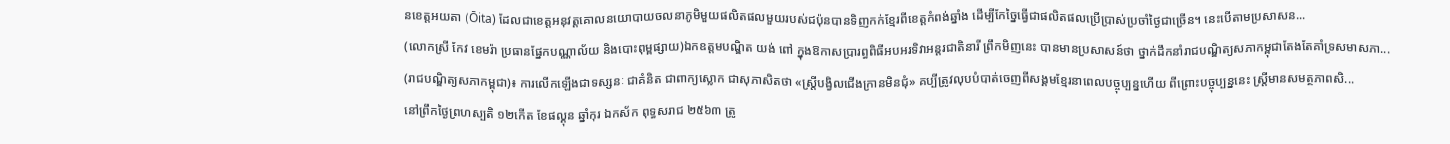នខេត្តអយតា (Ōita) ដែលជាខេត្តអនុវត្តគោលនយោបាយចលនាភូមិមួយផលិតផលមួយរបស់ជប៉ុនបានទិញកក់ខ្មែរពីខេត្តកំពង់ឆ្នាំង ដើម្បីកែច្នៃធ្វើជាផលិតផលប្រើប្រាស់ប្រចាំថ្ងៃជាច្រើន។ នេះបើតាមប្រសាសន...
(លោកស្រី កែវ ខេមរ៉ា ប្រធានផ្នែកបណ្ណាល័យ និងបោះពុម្ពផ្សាយ)ឯកឧត្តមបណ្ឌិត យង់ ពៅ ក្នុងឱកាសប្រារព្ធពិធីអបអរទិវាអន្តរជាតិនារី ព្រឹកមិញនេះ បានមានប្រសាសន៍ថា ថ្នាក់ដឹកនាំរាជបណ្ឌិត្យសភាកម្ពុជាតែងតែគាំទ្រសមាសភា...
(រាជបណ្ឌិត្យសភាកម្ពុជា)៖ ការលើកឡើងជាទស្សនៈ ជាគំនិត ជាពាក្យស្លោក ជាសុភាសិតថា «ស្ត្រីបង្វិលជើងក្រានមិនជុំ» គប្បីត្រូវលុបបំបាត់ចេញពីសង្គមខ្មែរនាពេលបច្ចុប្បន្នហើយ ពីព្រោះបច្ចុប្បន្ននេះ ស្ត្រីមានសមត្ថភាពសិ...
នៅព្រឹកថ្ងៃព្រហស្បតិ ១២កើត ខែផល្គុន ឆ្នាំកុរ ឯកស័ក ពុទ្ធសរាជ ២៥៦៣ ត្រូ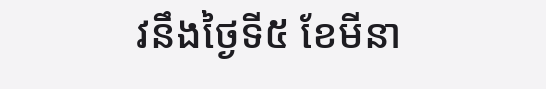វនឹងថ្ងៃទី៥ ខែមីនា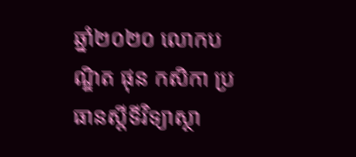ឆ្នាំ២០២០ លោកបណ្ឌិត ផុន កសិកា ប្រធានស្ដីទីវិទ្យាស្ថា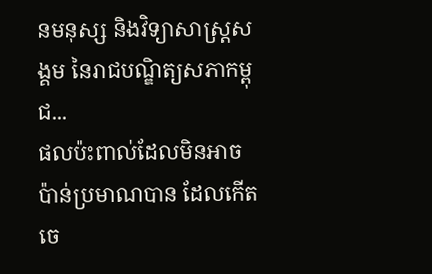នមនុស្ស និងវិទ្យាសាស្ត្រសង្គម នៃរាជបណ្ឌិត្យសភាកម្ពុជ...
ផលប៉ះពាល់ដែលមិនអាចប៉ាន់ប្រមាណបាន ដែលកើតចេ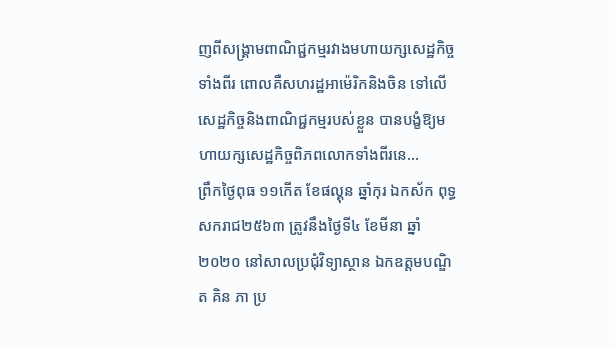ញពីសង្គ្រាមពាណិជ្ជកម្មរវាងមហាយក្សសេដ្ឋកិច្ចទាំងពីរ ពោលគឺសហរដ្ឋអាម៉េរិកនិងចិន ទៅលើសេដ្ឋកិច្ចនិងពាណិជ្ជកម្មរបស់ខ្លួន បានបង្ខំឱ្យមហាយក្សសេដ្ឋកិច្ចពិភពលោកទាំងពីរនេ...
ព្រឹកថ្ងៃពុធ ១១កើត ខែផល្គុន ឆ្នាំកុរ ឯកស័ក ពុទ្ធសករាជ២៥៦៣ ត្រូវនឹងថ្ងៃទី៤ ខែមីនា ឆ្នាំ២០២០ នៅសាលប្រជុំវិទ្យាស្ថាន ឯកឧត្តមបណ្ឌិត គិន ភា ប្រ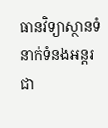ធានវិទ្យាស្ថានទំនាក់ទំនងអន្តរជា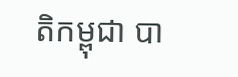តិកម្ពុជា បា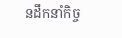នដឹកនាំកិច្ច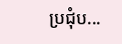ប្រជុំប...